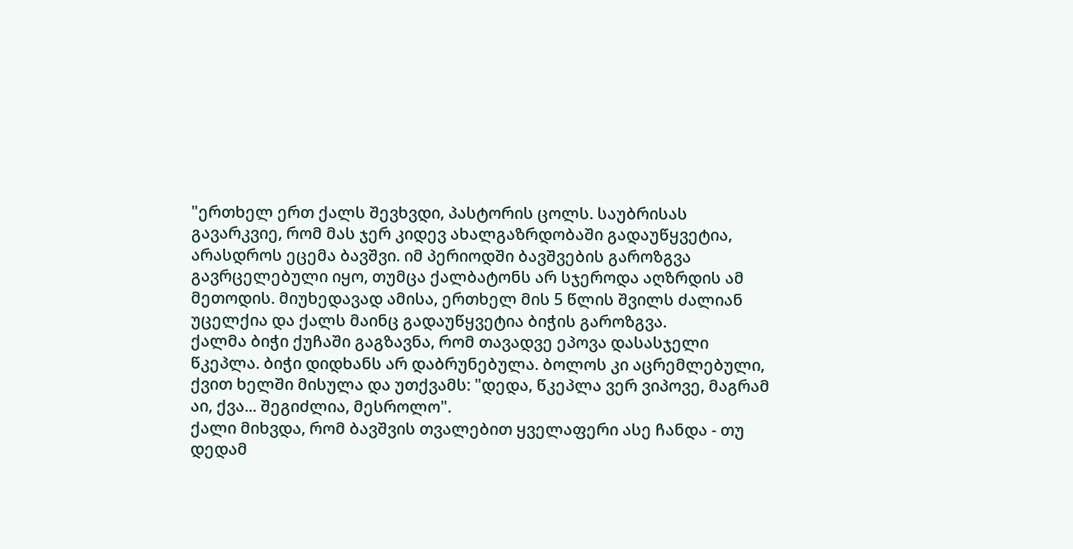"ერთხელ ერთ ქალს შევხვდი, პასტორის ცოლს. საუბრისას გავარკვიე, რომ მას ჯერ კიდევ ახალგაზრდობაში გადაუწყვეტია, არასდროს ეცემა ბავშვი. იმ პერიოდში ბავშვების გაროზგვა გავრცელებული იყო, თუმცა ქალბატონს არ სჯეროდა აღზრდის ამ მეთოდის. მიუხედავად ამისა, ერთხელ მის 5 წლის შვილს ძალიან უცელქია და ქალს მაინც გადაუწყვეტია ბიჭის გაროზგვა.
ქალმა ბიჭი ქუჩაში გაგზავნა, რომ თავადვე ეპოვა დასასჯელი წკეპლა. ბიჭი დიდხანს არ დაბრუნებულა. ბოლოს კი აცრემლებული, ქვით ხელში მისულა და უთქვამს: "დედა, წკეპლა ვერ ვიპოვე, მაგრამ აი, ქვა... შეგიძლია, მესროლო".
ქალი მიხვდა, რომ ბავშვის თვალებით ყველაფერი ასე ჩანდა - თუ დედამ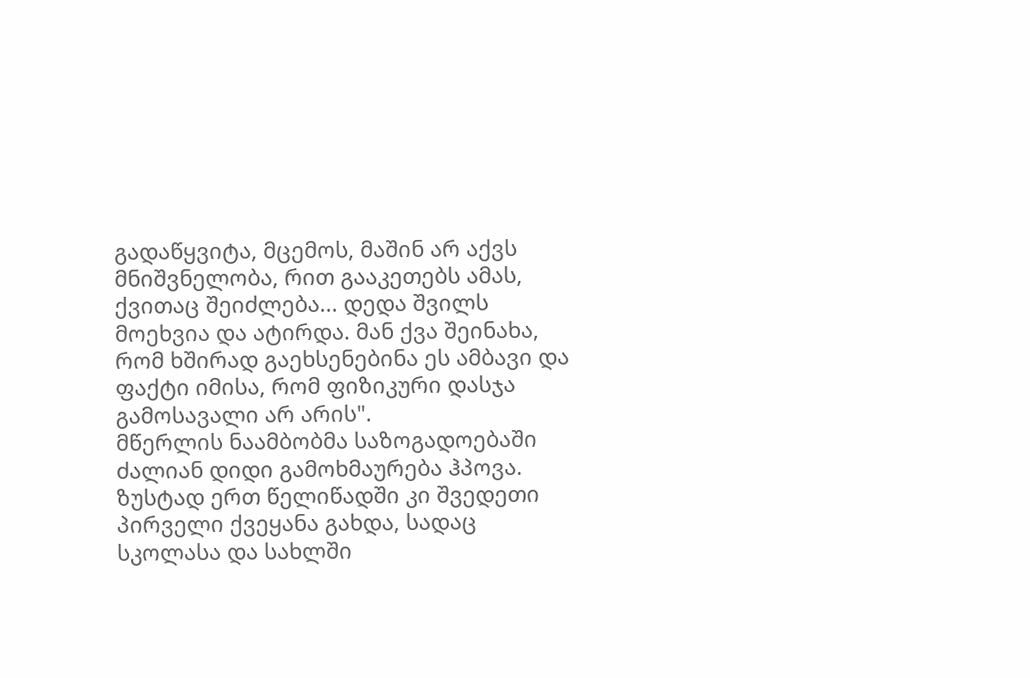გადაწყვიტა, მცემოს, მაშინ არ აქვს მნიშვნელობა, რით გააკეთებს ამას, ქვითაც შეიძლება... დედა შვილს მოეხვია და ატირდა. მან ქვა შეინახა, რომ ხშირად გაეხსენებინა ეს ამბავი და ფაქტი იმისა, რომ ფიზიკური დასჯა გამოსავალი არ არის".
მწერლის ნაამბობმა საზოგადოებაში ძალიან დიდი გამოხმაურება ჰპოვა. ზუსტად ერთ წელიწადში კი შვედეთი პირველი ქვეყანა გახდა, სადაც სკოლასა და სახლში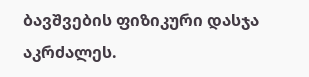ბავშვების ფიზიკური დასჯა აკრძალეს.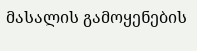მასალის გამოყენების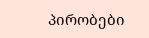პირობები